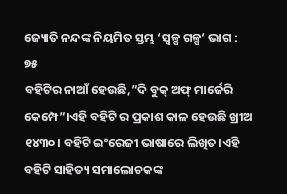ଜ୍ୟୋତି ନନ୍ଦଙ୍କ ନିୟମିତ ସ୍ତମ୍ଭ ‘ସ୍ୱଳ୍ପ ଗଳ୍ପ’ ଭାଗ : ୭୫
ବହିଟିର ନାଆଁ ହେଉଛି,”ଦି ବୁକ୍ ଅଫ୍ ମାର୍ଜେରି କେମ୍ପେ”।ଏହି ବହିଟି ର ପ୍ରକାଶ କାଳ ହେଉଛି ଖ୍ରୀଅ ୧୪୩୦। ବହିଟି ଇଂରେଜୀ ଭାଷାରେ ଲିଖିତ।ଏହି ବହିଟି ସାହିତ୍ୟ ସମାଲୋଚକଙ୍କ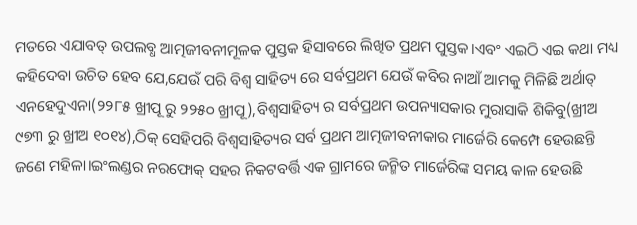ମତରେ ଏଯାବତ୍ ଉପଲବ୍ଧ ଆତ୍ମଜୀବନୀମୂଳକ ପୁସ୍ତକ ହିସାବରେ ଲିଖିତ ପ୍ରଥମ ପୁସ୍ତକ।ଏବଂ ଏଇଠି ଏଇ କଥା ମଧ୍ୟ କହିଦେବା ଉଚିତ ହେବ ଯେ,ଯେଉଁ ପରି ବିଶ୍ୱ ସାହିତ୍ୟ ରେ ସର୍ବପ୍ରଥମ ଯେଉଁ କବିର ନାଆଁ ଆମକୁ ମିଳିଛି ଅର୍ଥାତ୍ ଏନହେଦୁଏନା(୨୨୮୫ ଖ୍ରୀପୂ ରୁ ୨୨୫୦ ଖ୍ରୀପୂ),ବିଶ୍ୱସାହିତ୍ୟ ର ସର୍ବପ୍ରଥମ ଉପନ୍ୟାସକାର ମୁରାସାକି ଶିକିବୁ(ଖ୍ରୀଅ ୯୭୩ ରୁ ଖ୍ରୀଅ ୧୦୧୪),ଠିକ୍ ସେହିପରି ବିଶ୍ୱସାହିତ୍ୟର ସର୍ବ ପ୍ରଥମ ଆତ୍ମଜୀବନୀକାର ମାର୍ଜେରି କେମ୍ପେ ହେଉଛନ୍ତି ଜଣେ ମହିଳା।ଇଂଲଣ୍ଡର ନରଫୋକ୍ ସହର ନିକଟବର୍ତ୍ତି ଏକ ଗ୍ରାମରେ ଜନ୍ମିତ ମାର୍ଜେରିଙ୍କ ସମୟ କାଳ ହେଉଛି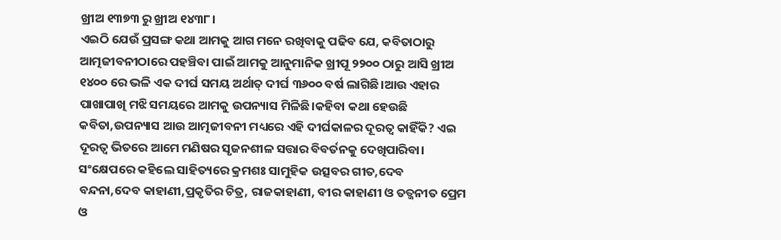ଖ୍ରୀଅ ୧୩୭୩ ରୁ ଖ୍ରୀଅ ୧୪୩୮।
ଏଇଠି ଯେଉଁ ପ୍ରସଙ୍ଗ କଥା ଆମକୁ ଆଗ ମନେ ରଖିବାକୁ ପଢିବ ଯେ, କବିତାଠାରୁ ଆତ୍ମଜୀବନୀଠାରେ ପହଞ୍ଚିବା ପାଇଁ ଆମକୁ ଆନୁମାନିକ ଖ୍ରୀପୂ ୨୨୦୦ ଠାରୁ ଆସି ଖ୍ରୀଅ ୧୪୦୦ ରେ ଭଳି ଏକ ଦୀର୍ଘ ସମୟ ଅର୍ଥାତ୍ ଦୀର୍ଘ ୩୬୦୦ ବର୍ଷ ଲାଗିଛି।ଆଉ ଏହାର ପାଖାପାଖି ମଝି ସମୟରେ ଆମକୁ ଉପନ୍ୟାସ ମିଳିଛି।କହିବା କଥା ହେଉଛି କବିତା,ଉପନ୍ୟାସ ଆଉ ଆତ୍ମଜୀବନୀ ମଧ୍ୟରେ ଏହି ଦୀର୍ଘକାଳର ଦୂରତ୍ୱ କାହିଁକି? ଏଇ ଦୂରତ୍ୱ ଭିତରେ ଆମେ ମଣିଷର ସୃଜନଶୀଳ ସତ୍ତାର ବିବର୍ତନକୁ ଦେଖିପାରିବା। ସଂକ୍ଷେପରେ କହିଲେ ସାହିତ୍ୟରେ କ୍ରମଶଃ ସାମୁହିକ ଉତ୍ସବର ଗୀତ,ଦେବ ବନ୍ଦନା,ଦେବ କାହାଣୀ,ପ୍ରକୃତିର ଚିତ୍ର, ରାଜକାହାଣୀ, ବୀର କାହାଣୀ ଓ ତତ୍ଜନୀତ ପ୍ରେମ ଓ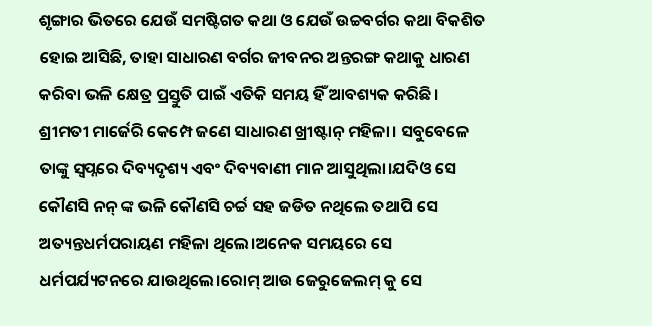ଶୃଙ୍ଗାର ଭିତରେ ଯେଉଁ ସମଷ୍ଟିଗତ କଥା ଓ ଯେଉଁ ଉଚ୍ଚବର୍ଗର କଥା ବିକଶିତ ହୋଇ ଆସିଛି, ତାହା ସାଧାରଣ ବର୍ଗର ଜୀବନର ଅନ୍ତରଙ୍ଗ କଥାକୁ ଧାରଣ କରିବା ଭଳି କ୍ଷେତ୍ର ପ୍ରସ୍ତୁତି ପାଇଁ ଏତିକି ସମୟ ହିଁ ଆବଶ୍ୟକ କରିଛି।
ଶ୍ରୀମତୀ ମାର୍ଜେରି କେମ୍ପେ ଜଣେ ସାଧାରଣ ଖ୍ରୀଷ୍ଟାନ୍ ମହିଳା। ସବୁବେଳେ ତାଙ୍କୁ ସ୍ୱପ୍ନରେ ଦିବ୍ୟଦୃଶ୍ୟ ଏବଂ ଦିବ୍ୟବାଣୀ ମାନ ଆସୁଥିଲା।ଯଦିଓ ସେ କୌଣସି ନନ୍ ଙ୍କ ଭଳି କୌଣସି ଚର୍ଚ୍ଚ ସହ ଜଡିତ ନଥିଲେ ତଥାପି ସେ ଅତ୍ୟନ୍ତଧର୍ମପରାୟଣ ମହିଳା ଥିଲେ।ଅନେକ ସମୟରେ ସେ ଧର୍ମପର୍ଯ୍ୟଟନରେ ଯାଉଥିଲେ।ରୋମ୍ ଆଉ ଜେରୁଜେଲମ୍ କୁ ସେ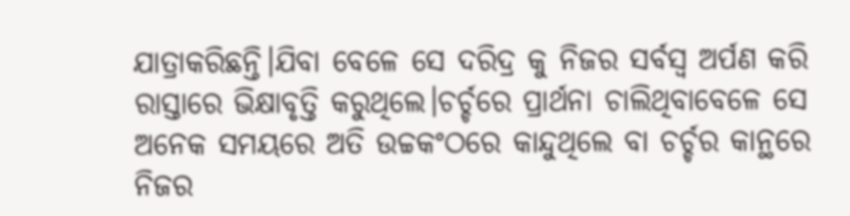ଯାତ୍ରାକରିଛନ୍ତି।ଯିବା ବେଳେ ସେ ଦରିଦ୍ର କୁ ନିଜର ସର୍ବସ୍ୱ ଅର୍ପଣ କରି ରାସ୍ତାରେ ଭିକ୍ଷାବୃତ୍ତି କରୁଥିଲେ।ଚର୍ଚ୍ଚରେ ପ୍ରାର୍ଥନା ଚାଲିଥିବାବେଳେ ସେ ଅନେକ ସମୟରେ ଅତି ଉଚ୍ଚକଂଠରେ କାନ୍ଦୁଥିଲେ ବା ଚର୍ଚ୍ଚର କାନ୍ଥରେ ନିଜର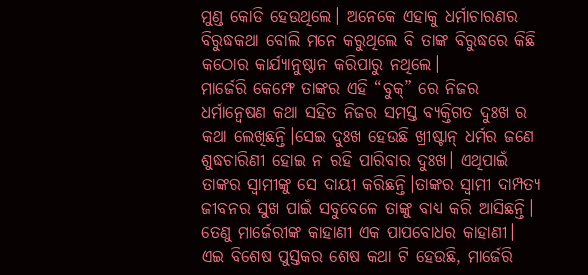ମୁଣ୍ଡ କୋଡି ହେଉଥିଲେ। ଅନେକେ ଏହାକୁ ଧର୍ମାଚାରଣର ବିରୁଦ୍ଧକଥା ବୋଲି ମନେ କରୁଥିଲେ ବି ତାଙ୍କ ବିରୁଦ୍ଧରେ କିଛି କଠୋର କାର୍ଯ୍ୟାନୁଷ୍ଠାନ କରିପାରୁ ନଥିଲେ।
ମାର୍ଜେରି କେମ୍ଫେ ତାଙ୍କର ଏହି “ବୁକ୍” ରେ ନିଜର ଧର୍ମାନ୍ୱେଷଣ କଥା ସହିତ ନିଜର ସମସ୍ତ ବ୍ୟକ୍ତିଗତ ଦୁଃଖ ର କଥା ଲେଖିଛନ୍ତି।ସେଇ ଦୁଃଖ ହେଉଛି ଖ୍ରୀଷ୍ଟାନ୍ ଧର୍ମର ଜଣେ ଶୁଦ୍ଧଚାରିଣୀ ହୋଇ ନ ରହି ପାରିବାର ଦୁଃଖ। ଏଥିପାଇଁ ତାଙ୍କର ସ୍ୱାମୀଙ୍କୁ ସେ ଦାୟୀ କରିଛନ୍ତି।ତାଙ୍କର ସ୍ୱାମୀ ଦାମ୍ପତ୍ୟ ଜୀବନର ସୁଖ ପାଇଁ ସବୁବେଳେ ତାଙ୍କୁ ବାଧ୍ୟ କରି ଆସିଛନ୍ତି। ତେଣୁ ମାର୍ଜେରୀଙ୍କ କାହାଣୀ ଏକ ପାପବୋଧର କାହାଣୀ।
ଏଇ ବିଶେଷ ପୁସ୍ତକର ଶେଷ କଥା ଟି ହେଉଛି, ମାର୍ଜେରି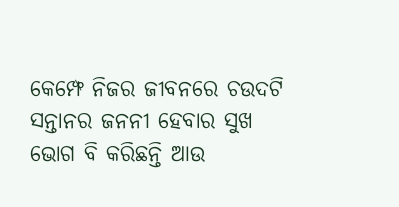କେମ୍ଫେ ନିଜର ଜୀବନରେ ଚଉଦଟି ସନ୍ତାନର ଜନନୀ ହେବାର ସୁଖ ଭୋଗ ବି କରିଛନ୍ତି ଆଉ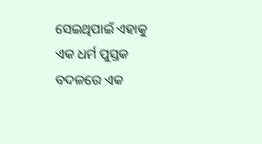ସେଇଥିପାଇଁ ଏହାକୁ ଏକ ଧର୍ମ ପୁସ୍ତକ ବଦଳରେ ଏକ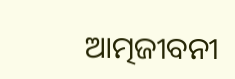ଆତ୍ମଜୀବନୀ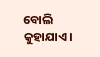ବୋଲି କୁହାଯାଏ।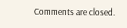Comments are closed.